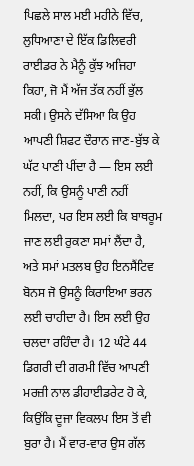ਪਿਛਲੇ ਸਾਲ ਮਈ ਮਹੀਨੇ ਵਿੱਚ, ਲੁਧਿਆਣਾ ਦੇ ਇੱਕ ਡਿਲਿਵਰੀ ਰਾਈਡਰ ਨੇ ਮੈਨੂੰ ਕੁੱਝ ਅਜਿਹਾ ਕਿਹਾ, ਜੋ ਮੈਂ ਅੱਜ ਤੱਕ ਨਹੀਂ ਭੁੱਲ ਸਕੀ। ਉਸਨੇ ਦੱਸਿਆ ਕਿ ਉਹ ਆਪਣੀ ਸ਼ਿਫਟ ਦੌਰਾਨ ਜਾਣ-ਬੁੱਝ ਕੇ ਘੱਟ ਪਾਣੀ ਪੀਂਦਾ ਹੈ — ਇਸ ਲਈ ਨਹੀਂ, ਕਿ ਉਸਨੂੰ ਪਾਣੀ ਨਹੀਂ ਮਿਲਦਾ, ਪਰ ਇਸ ਲਈ ਕਿ ਬਾਥਰੂਮ ਜਾਣ ਲਈ ਰੁਕਣਾ ਸਮਾਂ ਲੈਂਦਾ ਹੈ, ਅਤੇ ਸਮਾਂ ਮਤਲਬ ਉਹ ਇਨਸੈਂਟਿਵ ਬੋਨਸ ਜੋ ਉਸਨੂੰ ਕਿਰਾਇਆ ਭਰਨ ਲਈ ਚਾਹੀਦਾ ਹੈ। ਇਸ ਲਈ ਉਹ ਚਲਦਾ ਰਹਿੰਦਾ ਹੈ। 12 ਘੰਟੇ 44 ਡਿਗਰੀ ਦੀ ਗਰਮੀ ਵਿੱਚ ਆਪਣੀ ਮਰਜ਼ੀ ਨਾਲ ਡੀਹਾਈਡਰੇਟ ਹੋ ਕੇ, ਕਿਉਂਕਿ ਦੂਜਾ ਵਿਕਲਪ ਇਸ ਤੋਂ ਵੀ ਬੁਰਾ ਹੈ। ਮੈਂ ਵਾਰ-ਵਾਰ ਉਸ ਗੱਲ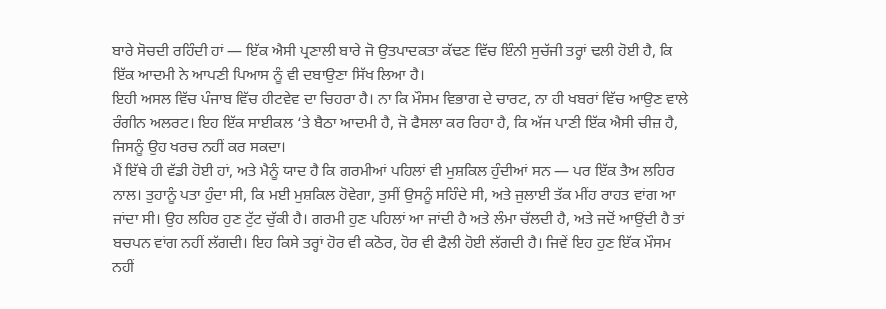ਬਾਰੇ ਸੋਚਦੀ ਰਹਿੰਦੀ ਹਾਂ — ਇੱਕ ਐਸੀ ਪ੍ਰਣਾਲੀ ਬਾਰੇ ਜੋ ਉਤਪਾਦਕਤਾ ਕੱਢਣ ਵਿੱਚ ਇੰਨੀ ਸੁਚੱਜੀ ਤਰ੍ਹਾਂ ਢਲੀ ਹੋਈ ਹੈ, ਕਿ ਇੱਕ ਆਦਮੀ ਨੇ ਆਪਣੀ ਪਿਆਸ ਨੂੰ ਵੀ ਦਬਾਉਣਾ ਸਿੱਖ ਲਿਆ ਹੈ।
ਇਹੀ ਅਸਲ ਵਿੱਚ ਪੰਜਾਬ ਵਿੱਚ ਹੀਟਵੇਵ ਦਾ ਚਿਹਰਾ ਹੈ। ਨਾ ਕਿ ਮੌਸਮ ਵਿਭਾਗ ਦੇ ਚਾਰਟ, ਨਾ ਹੀ ਖਬਰਾਂ ਵਿੱਚ ਆਉਣ ਵਾਲੇ ਰੰਗੀਨ ਅਲਰਟ। ਇਹ ਇੱਕ ਸਾਈਕਲ ‘ਤੇ ਬੈਠਾ ਆਦਮੀ ਹੈ, ਜੋ ਫੈਸਲਾ ਕਰ ਰਿਹਾ ਹੈ, ਕਿ ਅੱਜ ਪਾਣੀ ਇੱਕ ਐਸੀ ਚੀਜ਼ ਹੈ, ਜਿਸਨੂੰ ਉਹ ਖਰਚ ਨਹੀਂ ਕਰ ਸਕਦਾ।
ਮੈਂ ਇੱਥੇ ਹੀ ਵੱਡੀ ਹੋਈ ਹਾਂ, ਅਤੇ ਮੈਨੂੰ ਯਾਦ ਹੈ ਕਿ ਗਰਮੀਆਂ ਪਹਿਲਾਂ ਵੀ ਮੁਸ਼ਕਿਲ ਹੁੰਦੀਆਂ ਸਨ — ਪਰ ਇੱਕ ਤੈਅ ਲਹਿਰ ਨਾਲ। ਤੁਹਾਨੂੰ ਪਤਾ ਹੁੰਦਾ ਸੀ, ਕਿ ਮਈ ਮੁਸ਼ਕਿਲ ਹੋਵੇਗਾ, ਤੁਸੀਂ ਉਸਨੂੰ ਸਹਿੰਦੇ ਸੀ, ਅਤੇ ਜੁਲਾਈ ਤੱਕ ਮੀਂਹ ਰਾਹਤ ਵਾਂਗ ਆ ਜਾਂਦਾ ਸੀ। ਉਹ ਲਹਿਰ ਹੁਣ ਟੁੱਟ ਚੁੱਕੀ ਹੈ। ਗਰਮੀ ਹੁਣ ਪਹਿਲਾਂ ਆ ਜਾਂਦੀ ਹੈ ਅਤੇ ਲੰਮਾ ਚੱਲਦੀ ਹੈ, ਅਤੇ ਜਦੋਂ ਆਉਂਦੀ ਹੈ ਤਾਂ ਬਚਪਨ ਵਾਂਗ ਨਹੀਂ ਲੱਗਦੀ। ਇਹ ਕਿਸੇ ਤਰ੍ਹਾਂ ਹੋਰ ਵੀ ਕਠੋਰ, ਹੋਰ ਵੀ ਫੈਲੀ ਹੋਈ ਲੱਗਦੀ ਹੈ। ਜਿਵੇਂ ਇਹ ਹੁਣ ਇੱਕ ਮੌਸਮ ਨਹੀਂ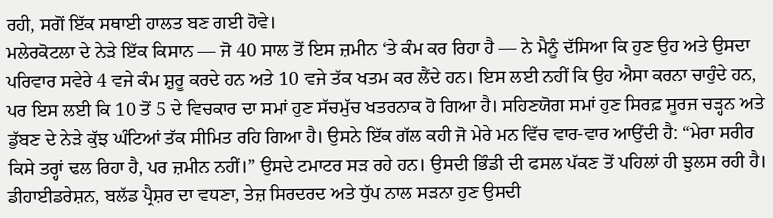ਰਹੀ, ਸਗੋਂ ਇੱਕ ਸਥਾਈ ਹਾਲਤ ਬਣ ਗਈ ਹੋਵੇ।
ਮਲੇਰਕੋਟਲਾ ਦੇ ਨੇੜੇ ਇੱਕ ਕਿਸਾਨ — ਜੋ 40 ਸਾਲ ਤੋਂ ਇਸ ਜ਼ਮੀਨ ‘ਤੇ ਕੰਮ ਕਰ ਰਿਹਾ ਹੈ — ਨੇ ਮੈਨੂੰ ਦੱਸਿਆ ਕਿ ਹੁਣ ਉਹ ਅਤੇ ਉਸਦਾ ਪਰਿਵਾਰ ਸਵੇਰੇ 4 ਵਜੇ ਕੰਮ ਸ਼ੁਰੂ ਕਰਦੇ ਹਨ ਅਤੇ 10 ਵਜੇ ਤੱਕ ਖਤਮ ਕਰ ਲੈਂਦੇ ਹਨ। ਇਸ ਲਈ ਨਹੀਂ ਕਿ ਉਹ ਐਸਾ ਕਰਨਾ ਚਾਹੁੰਦੇ ਹਨ, ਪਰ ਇਸ ਲਈ ਕਿ 10 ਤੋਂ 5 ਦੇ ਵਿਚਕਾਰ ਦਾ ਸਮਾਂ ਹੁਣ ਸੱਚਮੁੱਚ ਖਤਰਨਾਕ ਹੋ ਗਿਆ ਹੈ। ਸਹਿਣਯੋਗ ਸਮਾਂ ਹੁਣ ਸਿਰਫ਼ ਸੂਰਜ ਚੜ੍ਹਨ ਅਤੇ ਡੁੱਬਣ ਦੇ ਨੇੜੇ ਕੁੱਝ ਘੰਟਿਆਂ ਤੱਕ ਸੀਮਿਤ ਰਹਿ ਗਿਆ ਹੈ। ਉਸਨੇ ਇੱਕ ਗੱਲ ਕਹੀ ਜੋ ਮੇਰੇ ਮਨ ਵਿੱਚ ਵਾਰ-ਵਾਰ ਆਉਂਦੀ ਹੈ: “ਮੇਰਾ ਸਰੀਰ ਕਿਸੇ ਤਰ੍ਹਾਂ ਢਲ ਰਿਹਾ ਹੈ, ਪਰ ਜ਼ਮੀਨ ਨਹੀਂ।” ਉਸਦੇ ਟਮਾਟਰ ਸੜ ਰਹੇ ਹਨ। ਉਸਦੀ ਭਿੰਡੀ ਦੀ ਫਸਲ ਪੱਕਣ ਤੋਂ ਪਹਿਲਾਂ ਹੀ ਝੁਲਸ ਰਹੀ ਹੈ। ਡੀਹਾਈਡਰੇਸ਼ਨ, ਬਲੱਡ ਪ੍ਰੈਸ਼ਰ ਦਾ ਵਧਣਾ, ਤੇਜ਼ ਸਿਰਦਰਦ ਅਤੇ ਧੁੱਪ ਨਾਲ ਸੜਨਾ ਹੁਣ ਉਸਦੀ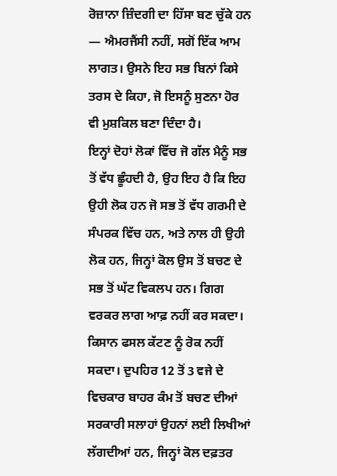ਰੋਜ਼ਾਨਾ ਜ਼ਿੰਦਗੀ ਦਾ ਹਿੱਸਾ ਬਣ ਚੁੱਕੇ ਹਨ — ਐਮਰਜੈਂਸੀ ਨਹੀਂ, ਸਗੋਂ ਇੱਕ ਆਮ ਲਾਗਤ। ਉਸਨੇ ਇਹ ਸਭ ਬਿਨਾਂ ਕਿਸੇ ਤਰਸ ਦੇ ਕਿਹਾ, ਜੋ ਇਸਨੂੰ ਸੁਣਨਾ ਹੋਰ ਵੀ ਮੁਸ਼ਕਿਲ ਬਣਾ ਦਿੰਦਾ ਹੈ।
ਇਨ੍ਹਾਂ ਦੋਹਾਂ ਲੋਕਾਂ ਵਿੱਚ ਜੋ ਗੱਲ ਮੈਨੂੰ ਸਭ ਤੋਂ ਵੱਧ ਛੂੰਹਦੀ ਹੈ, ਉਹ ਇਹ ਹੈ ਕਿ ਇਹ ਉਹੀ ਲੋਕ ਹਨ ਜੋ ਸਭ ਤੋਂ ਵੱਧ ਗਰਮੀ ਦੇ ਸੰਪਰਕ ਵਿੱਚ ਹਨ, ਅਤੇ ਨਾਲ ਹੀ ਉਹੀ ਲੋਕ ਹਨ, ਜਿਨ੍ਹਾਂ ਕੋਲ ਉਸ ਤੋਂ ਬਚਣ ਦੇ ਸਭ ਤੋਂ ਘੱਟ ਵਿਕਲਪ ਹਨ। ਗਿਗ ਵਰਕਰ ਲਾਗ ਆਫ਼ ਨਹੀਂ ਕਰ ਸਕਦਾ। ਕਿਸਾਨ ਫਸਲ ਕੱਟਣ ਨੂੰ ਰੋਕ ਨਹੀਂ ਸਕਦਾ। ਦੁਪਹਿਰ 12 ਤੋਂ 3 ਵਜੇ ਦੇ ਵਿਚਕਾਰ ਬਾਹਰ ਕੰਮ ਤੋਂ ਬਚਣ ਦੀਆਂ ਸਰਕਾਰੀ ਸਲਾਹਾਂ ਉਹਨਾਂ ਲਈ ਲਿਖੀਆਂ ਲੱਗਦੀਆਂ ਹਨ, ਜਿਨ੍ਹਾਂ ਕੋਲ ਦਫ਼ਤਰ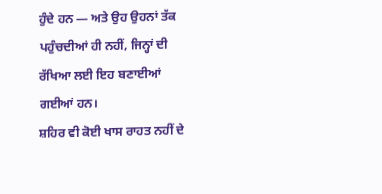ਹੁੰਦੇ ਹਨ — ਅਤੇ ਉਹ ਉਹਨਾਂ ਤੱਕ ਪਹੁੰਚਦੀਆਂ ਹੀ ਨਹੀਂ, ਜਿਨ੍ਹਾਂ ਦੀ ਰੱਖਿਆ ਲਈ ਇਹ ਬਣਾਈਆਂ ਗਈਆਂ ਹਨ।
ਸ਼ਹਿਰ ਵੀ ਕੋਈ ਖਾਸ ਰਾਹਤ ਨਹੀਂ ਦੇ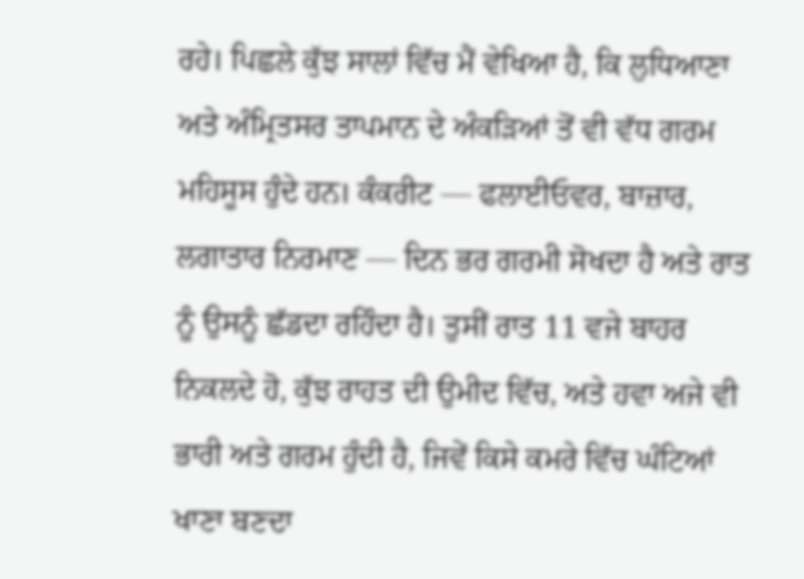ਰਹੇ। ਪਿਛਲੇ ਕੁੱਝ ਸਾਲਾਂ ਵਿੱਚ ਮੈਂ ਵੇਖਿਆ ਹੈ, ਕਿ ਲੁਧਿਆਣਾ ਅਤੇ ਅੰਮ੍ਰਿਤਸਰ ਤਾਪਮਾਨ ਦੇ ਅੰਕੜਿਆਂ ਤੋਂ ਵੀ ਵੱਧ ਗਰਮ ਮਹਿਸੂਸ ਹੁੰਦੇ ਹਨ। ਕੰਕਰੀਟ — ਫਲਾਈਓਵਰ, ਬਾਜ਼ਾਰ, ਲਗਾਤਾਰ ਨਿਰਮਾਣ — ਦਿਨ ਭਰ ਗਰਮੀ ਸੋਖਦਾ ਹੈ ਅਤੇ ਰਾਤ ਨੂੰ ਉਸਨੂੰ ਛੱਡਦਾ ਰਹਿੰਦਾ ਹੈ। ਤੁਸੀਂ ਰਾਤ 11 ਵਜੇ ਬਾਹਰ ਨਿਕਲਦੇ ਹੋ, ਕੁੱਝ ਰਾਹਤ ਦੀ ਉਮੀਦ ਵਿੱਚ, ਅਤੇ ਹਵਾ ਅਜੇ ਵੀ ਭਾਰੀ ਅਤੇ ਗਰਮ ਹੁੰਦੀ ਹੈ, ਜਿਵੇਂ ਕਿਸੇ ਕਮਰੇ ਵਿੱਚ ਘੰਟਿਆਂ ਖਾਣਾ ਬਣਦਾ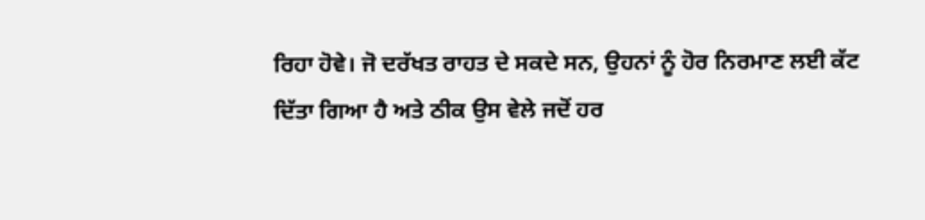ਰਿਹਾ ਹੋਵੇ। ਜੋ ਦਰੱਖਤ ਰਾਹਤ ਦੇ ਸਕਦੇ ਸਨ, ਉਹਨਾਂ ਨੂੰ ਹੋਰ ਨਿਰਮਾਣ ਲਈ ਕੱਟ ਦਿੱਤਾ ਗਿਆ ਹੈ ਅਤੇ ਠੀਕ ਉਸ ਵੇਲੇ ਜਦੋਂ ਹਰ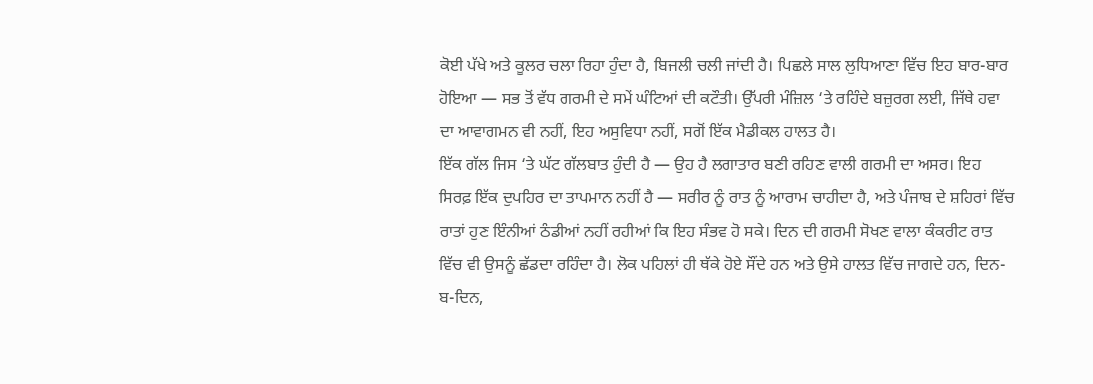ਕੋਈ ਪੱਖੇ ਅਤੇ ਕੂਲਰ ਚਲਾ ਰਿਹਾ ਹੁੰਦਾ ਹੈ, ਬਿਜਲੀ ਚਲੀ ਜਾਂਦੀ ਹੈ। ਪਿਛਲੇ ਸਾਲ ਲੁਧਿਆਣਾ ਵਿੱਚ ਇਹ ਬਾਰ-ਬਾਰ ਹੋਇਆ — ਸਭ ਤੋਂ ਵੱਧ ਗਰਮੀ ਦੇ ਸਮੇਂ ਘੰਟਿਆਂ ਦੀ ਕਟੌਤੀ। ਉੱਪਰੀ ਮੰਜ਼ਿਲ ‘ਤੇ ਰਹਿੰਦੇ ਬਜ਼ੁਰਗ ਲਈ, ਜਿੱਥੇ ਹਵਾ ਦਾ ਆਵਾਗਮਨ ਵੀ ਨਹੀਂ, ਇਹ ਅਸੁਵਿਧਾ ਨਹੀਂ, ਸਗੋਂ ਇੱਕ ਮੈਡੀਕਲ ਹਾਲਤ ਹੈ।
ਇੱਕ ਗੱਲ ਜਿਸ ‘ਤੇ ਘੱਟ ਗੱਲਬਾਤ ਹੁੰਦੀ ਹੈ — ਉਹ ਹੈ ਲਗਾਤਾਰ ਬਣੀ ਰਹਿਣ ਵਾਲੀ ਗਰਮੀ ਦਾ ਅਸਰ। ਇਹ ਸਿਰਫ਼ ਇੱਕ ਦੁਪਹਿਰ ਦਾ ਤਾਪਮਾਨ ਨਹੀਂ ਹੈ — ਸਰੀਰ ਨੂੰ ਰਾਤ ਨੂੰ ਆਰਾਮ ਚਾਹੀਦਾ ਹੈ, ਅਤੇ ਪੰਜਾਬ ਦੇ ਸ਼ਹਿਰਾਂ ਵਿੱਚ ਰਾਤਾਂ ਹੁਣ ਇੰਨੀਆਂ ਠੰਡੀਆਂ ਨਹੀਂ ਰਹੀਆਂ ਕਿ ਇਹ ਸੰਭਵ ਹੋ ਸਕੇ। ਦਿਨ ਦੀ ਗਰਮੀ ਸੋਖਣ ਵਾਲਾ ਕੰਕਰੀਟ ਰਾਤ ਵਿੱਚ ਵੀ ਉਸਨੂੰ ਛੱਡਦਾ ਰਹਿੰਦਾ ਹੈ। ਲੋਕ ਪਹਿਲਾਂ ਹੀ ਥੱਕੇ ਹੋਏ ਸੌਂਦੇ ਹਨ ਅਤੇ ਉਸੇ ਹਾਲਤ ਵਿੱਚ ਜਾਗਦੇ ਹਨ, ਦਿਨ-ਬ-ਦਿਨ,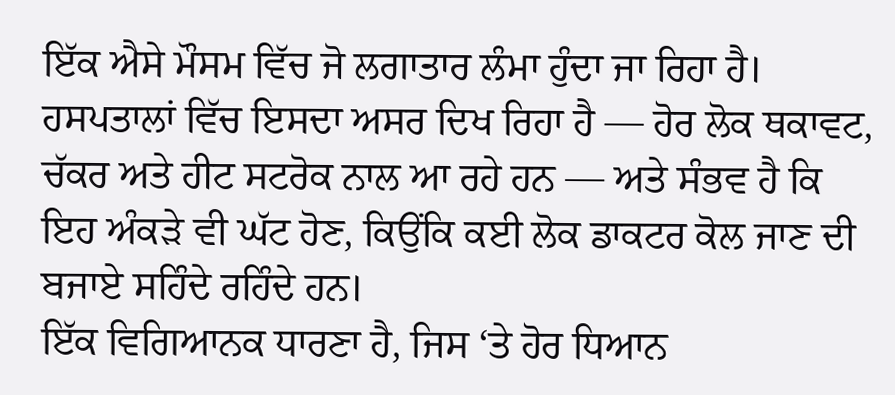ਇੱਕ ਐਸੇ ਮੌਸਮ ਵਿੱਚ ਜੋ ਲਗਾਤਾਰ ਲੰਮਾ ਹੁੰਦਾ ਜਾ ਰਿਹਾ ਹੈ। ਹਸਪਤਾਲਾਂ ਵਿੱਚ ਇਸਦਾ ਅਸਰ ਦਿਖ ਰਿਹਾ ਹੈ — ਹੋਰ ਲੋਕ ਥਕਾਵਟ, ਚੱਕਰ ਅਤੇ ਹੀਟ ਸਟਰੋਕ ਨਾਲ ਆ ਰਹੇ ਹਨ — ਅਤੇ ਸੰਭਵ ਹੈ ਕਿ ਇਹ ਅੰਕੜੇ ਵੀ ਘੱਟ ਹੋਣ, ਕਿਉਂਕਿ ਕਈ ਲੋਕ ਡਾਕਟਰ ਕੋਲ ਜਾਣ ਦੀ ਬਜਾਏ ਸਹਿੰਦੇ ਰਹਿੰਦੇ ਹਨ।
ਇੱਕ ਵਿਗਿਆਨਕ ਧਾਰਣਾ ਹੈ, ਜਿਸ ‘ਤੇ ਹੋਰ ਧਿਆਨ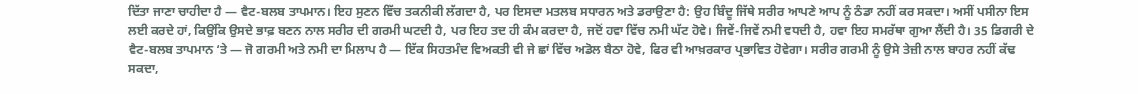ਦਿੱਤਾ ਜਾਣਾ ਚਾਹੀਦਾ ਹੈ — ਵੈਟ-ਬਲਬ ਤਾਪਮਾਨ। ਇਹ ਸੁਣਨ ਵਿੱਚ ਤਕਨੀਕੀ ਲੱਗਦਾ ਹੈ, ਪਰ ਇਸਦਾ ਮਤਲਬ ਸਧਾਰਨ ਅਤੇ ਡਰਾਉਣਾ ਹੈ: ਉਹ ਬਿੰਦੂ ਜਿੱਥੇ ਸਰੀਰ ਆਪਣੇ ਆਪ ਨੂੰ ਠੰਡਾ ਨਹੀਂ ਕਰ ਸਕਦਾ। ਅਸੀਂ ਪਸੀਨਾ ਇਸ ਲਈ ਕਰਦੇ ਹਾਂ, ਕਿਉਂਕਿ ਉਸਦੇ ਭਾਫ਼ ਬਣਨ ਨਾਲ ਸਰੀਰ ਦੀ ਗਰਮੀ ਘਟਦੀ ਹੈ, ਪਰ ਇਹ ਤਦ ਹੀ ਕੰਮ ਕਰਦਾ ਹੈ, ਜਦੋਂ ਹਵਾ ਵਿੱਚ ਨਮੀ ਘੱਟ ਹੋਵੇ। ਜਿਵੇਂ-ਜਿਵੇਂ ਨਮੀ ਵਧਦੀ ਹੈ, ਹਵਾ ਇਹ ਸਮਰੱਥਾ ਗੁਆ ਲੈਂਦੀ ਹੈ। 35 ਡਿਗਰੀ ਦੇ ਵੈਟ-ਬਲਬ ਤਾਪਮਾਨ ‘ਤੇ — ਜੋ ਗਰਮੀ ਅਤੇ ਨਮੀ ਦਾ ਮਿਲਾਪ ਹੈ — ਇੱਕ ਸਿਹਤਮੰਦ ਵਿਅਕਤੀ ਵੀ ਜੇ ਛਾਂ ਵਿੱਚ ਅਡੋਲ ਬੈਠਾ ਹੋਵੇ, ਫਿਰ ਵੀ ਆਖ਼ਰਕਾਰ ਪ੍ਰਭਾਵਿਤ ਹੋਵੇਗਾ। ਸਰੀਰ ਗਰਮੀ ਨੂੰ ਉਸੇ ਤੇਜ਼ੀ ਨਾਲ ਬਾਹਰ ਨਹੀਂ ਕੱਢ ਸਕਦਾ,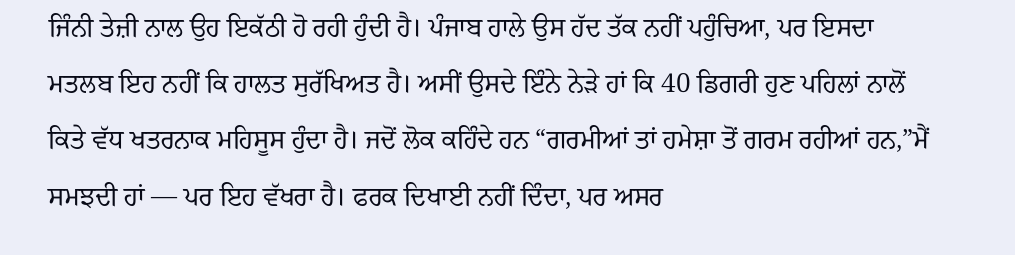ਜਿੰਨੀ ਤੇਜ਼ੀ ਨਾਲ ਉਹ ਇਕੱਠੀ ਹੋ ਰਹੀ ਹੁੰਦੀ ਹੈ। ਪੰਜਾਬ ਹਾਲੇ ਉਸ ਹੱਦ ਤੱਕ ਨਹੀਂ ਪਹੁੰਚਿਆ, ਪਰ ਇਸਦਾ ਮਤਲਬ ਇਹ ਨਹੀਂ ਕਿ ਹਾਲਤ ਸੁਰੱਖਿਅਤ ਹੈ। ਅਸੀਂ ਉਸਦੇ ਇੰਨੇ ਨੇੜੇ ਹਾਂ ਕਿ 40 ਡਿਗਰੀ ਹੁਣ ਪਹਿਲਾਂ ਨਾਲੋਂ ਕਿਤੇ ਵੱਧ ਖਤਰਨਾਕ ਮਹਿਸੂਸ ਹੁੰਦਾ ਹੈ। ਜਦੋਂ ਲੋਕ ਕਹਿੰਦੇ ਹਨ “ਗਰਮੀਆਂ ਤਾਂ ਹਮੇਸ਼ਾ ਤੋਂ ਗਰਮ ਰਹੀਆਂ ਹਨ,”ਮੈਂ ਸਮਝਦੀ ਹਾਂ — ਪਰ ਇਹ ਵੱਖਰਾ ਹੈ। ਫਰਕ ਦਿਖਾਈ ਨਹੀਂ ਦਿੰਦਾ, ਪਰ ਅਸਰ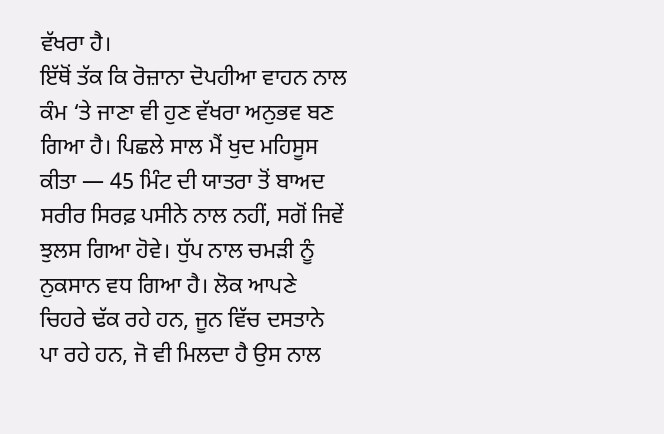ਵੱਖਰਾ ਹੈ।
ਇੱਥੋਂ ਤੱਕ ਕਿ ਰੋਜ਼ਾਨਾ ਦੋਪਹੀਆ ਵਾਹਨ ਨਾਲ ਕੰਮ ‘ਤੇ ਜਾਣਾ ਵੀ ਹੁਣ ਵੱਖਰਾ ਅਨੁਭਵ ਬਣ ਗਿਆ ਹੈ। ਪਿਛਲੇ ਸਾਲ ਮੈਂ ਖੁਦ ਮਹਿਸੂਸ ਕੀਤਾ — 45 ਮਿੰਟ ਦੀ ਯਾਤਰਾ ਤੋਂ ਬਾਅਦ ਸਰੀਰ ਸਿਰਫ਼ ਪਸੀਨੇ ਨਾਲ ਨਹੀਂ, ਸਗੋਂ ਜਿਵੇਂ ਝੁਲਸ ਗਿਆ ਹੋਵੇ। ਧੁੱਪ ਨਾਲ ਚਮੜੀ ਨੂੰ ਨੁਕਸਾਨ ਵਧ ਗਿਆ ਹੈ। ਲੋਕ ਆਪਣੇ ਚਿਹਰੇ ਢੱਕ ਰਹੇ ਹਨ, ਜੂਨ ਵਿੱਚ ਦਸਤਾਨੇ ਪਾ ਰਹੇ ਹਨ, ਜੋ ਵੀ ਮਿਲਦਾ ਹੈ ਉਸ ਨਾਲ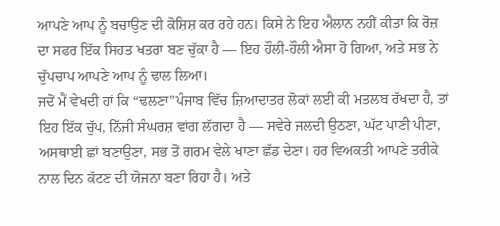ਆਪਣੇ ਆਪ ਨੂੰ ਬਚਾਉਣ ਦੀ ਕੋਸ਼ਿਸ਼ ਕਰ ਰਹੇ ਹਨ। ਕਿਸੇ ਨੇ ਇਹ ਐਲਾਨ ਨਹੀਂ ਕੀਤਾ ਕਿ ਰੋਜ਼ ਦਾ ਸਫਰ ਇੱਕ ਸਿਹਤ ਖਤਰਾ ਬਣ ਚੁੱਕਾ ਹੈ — ਇਹ ਹੌਲੀ-ਹੌਲੀ ਐਸਾ ਹੋ ਗਿਆ, ਅਤੇ ਸਭ ਨੇ ਚੁੱਪਚਾਪ ਆਪਣੇ ਆਪ ਨੂੰ ਢਾਲ ਲਿਆ।
ਜਦੋਂ ਮੈਂ ਵੇਖਦੀ ਹਾਂ ਕਿ “ਢਲਣਾ”ਪੰਜਾਬ ਵਿੱਚ ਜ਼ਿਆਦਾਤਰ ਲੋਕਾਂ ਲਈ ਕੀ ਮਤਲਬ ਰੱਖਦਾ ਹੈ, ਤਾਂ ਇਹ ਇੱਕ ਚੁੱਪ, ਨਿੱਜੀ ਸੰਘਰਸ਼ ਵਾਂਗ ਲੱਗਦਾ ਹੈ — ਸਵੇਰੇ ਜਲਦੀ ਉਠਣਾ, ਘੱਟ ਪਾਣੀ ਪੀਣਾ, ਅਸਥਾਈ ਛਾਂ ਬਣਾਉਣਾ, ਸਭ ਤੋਂ ਗਰਮ ਵੇਲੇ ਖਾਣਾ ਛੱਡ ਦੇਣਾ। ਹਰ ਵਿਅਕਤੀ ਆਪਣੇ ਤਰੀਕੇ ਨਾਲ ਦਿਨ ਕੱਟਣ ਦੀ ਯੋਜਨਾ ਬਣਾ ਰਿਹਾ ਹੈ। ਅਤੇ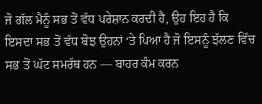ਜੋ ਗੱਲ ਮੈਨੂੰ ਸਭ ਤੋਂ ਵੱਧ ਪਰੇਸ਼ਾਨ ਕਰਦੀ ਹੈ, ਉਹ ਇਹ ਹੈ ਕਿ ਇਸਦਾ ਸਭ ਤੋਂ ਵੱਧ ਬੋਝ ਉਹਨਾਂ ‘ਤੇ ਪਿਆ ਹੈ ਜੋ ਇਸਨੂੰ ਝੱਲਣ ਵਿੱਚ ਸਭ ਤੋਂ ਘੱਟ ਸਮਰੱਥ ਹਨ — ਬਾਹਰ ਕੰਮ ਕਰਨ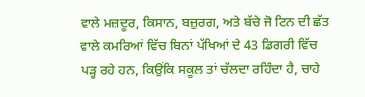ਵਾਲੇ ਮਜ਼ਦੂਰ, ਕਿਸਾਨ, ਬਜ਼ੁਰਗ, ਅਤੇ ਬੱਚੇ ਜੋ ਟਿਨ ਦੀ ਛੱਤ ਵਾਲੇ ਕਮਰਿਆਂ ਵਿੱਚ ਬਿਨਾਂ ਪੱਖਿਆਂ ਦੇ 43 ਡਿਗਰੀ ਵਿੱਚ ਪੜ੍ਹ ਰਹੇ ਹਨ, ਕਿਉਂਕਿ ਸਕੂਲ ਤਾਂ ਚੱਲਦਾ ਰਹਿੰਦਾ ਹੈ, ਚਾਹੇ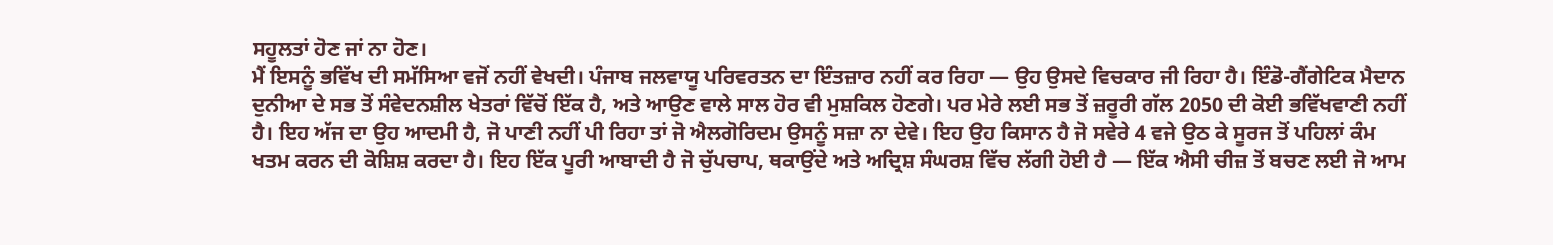ਸਹੂਲਤਾਂ ਹੋਣ ਜਾਂ ਨਾ ਹੋਣ।
ਮੈਂ ਇਸਨੂੰ ਭਵਿੱਖ ਦੀ ਸਮੱਸਿਆ ਵਜੋਂ ਨਹੀਂ ਵੇਖਦੀ। ਪੰਜਾਬ ਜਲਵਾਯੂ ਪਰਿਵਰਤਨ ਦਾ ਇੰਤਜ਼ਾਰ ਨਹੀਂ ਕਰ ਰਿਹਾ — ਉਹ ਉਸਦੇ ਵਿਚਕਾਰ ਜੀ ਰਿਹਾ ਹੈ। ਇੰਡੋ-ਗੈਂਗੇਟਿਕ ਮੈਦਾਨ ਦੁਨੀਆ ਦੇ ਸਭ ਤੋਂ ਸੰਵੇਦਨਸ਼ੀਲ ਖੇਤਰਾਂ ਵਿੱਚੋਂ ਇੱਕ ਹੈ, ਅਤੇ ਆਉਣ ਵਾਲੇ ਸਾਲ ਹੋਰ ਵੀ ਮੁਸ਼ਕਿਲ ਹੋਣਗੇ। ਪਰ ਮੇਰੇ ਲਈ ਸਭ ਤੋਂ ਜ਼ਰੂਰੀ ਗੱਲ 2050 ਦੀ ਕੋਈ ਭਵਿੱਖਵਾਣੀ ਨਹੀਂ ਹੈ। ਇਹ ਅੱਜ ਦਾ ਉਹ ਆਦਮੀ ਹੈ, ਜੋ ਪਾਣੀ ਨਹੀਂ ਪੀ ਰਿਹਾ ਤਾਂ ਜੋ ਐਲਗੋਰਿਦਮ ਉਸਨੂੰ ਸਜ਼ਾ ਨਾ ਦੇਵੇ। ਇਹ ਉਹ ਕਿਸਾਨ ਹੈ ਜੋ ਸਵੇਰੇ 4 ਵਜੇ ਉਠ ਕੇ ਸੂਰਜ ਤੋਂ ਪਹਿਲਾਂ ਕੰਮ ਖਤਮ ਕਰਨ ਦੀ ਕੋਸ਼ਿਸ਼ ਕਰਦਾ ਹੈ। ਇਹ ਇੱਕ ਪੂਰੀ ਆਬਾਦੀ ਹੈ ਜੋ ਚੁੱਪਚਾਪ, ਥਕਾਉਂਦੇ ਅਤੇ ਅਦ੍ਰਿਸ਼ ਸੰਘਰਸ਼ ਵਿੱਚ ਲੱਗੀ ਹੋਈ ਹੈ — ਇੱਕ ਐਸੀ ਚੀਜ਼ ਤੋਂ ਬਚਣ ਲਈ ਜੋ ਆਮ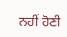ਨਹੀਂ ਹੋਣੀ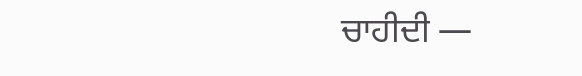ਚਾਹੀਦੀ —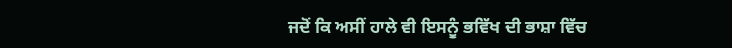ਜਦੋਂ ਕਿ ਅਸੀਂ ਹਾਲੇ ਵੀ ਇਸਨੂੰ ਭਵਿੱਖ ਦੀ ਭਾਸ਼ਾ ਵਿੱਚ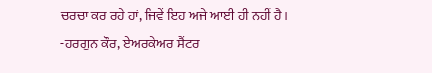ਚਰਚਾ ਕਰ ਰਹੇ ਹਾਂ, ਜਿਵੇਂ ਇਹ ਅਜੇ ਆਈ ਹੀ ਨਹੀਂ ਹੈ।
-ਹਰਗੁਨ ਕੌਰ, ਏਅਰਕੇਅਰ ਸੈਂਟਰ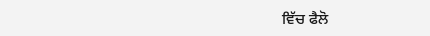ਵਿੱਚ ਫੈਲੋ